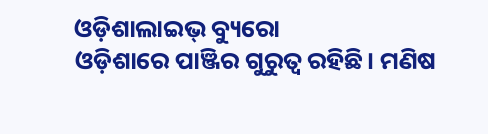ଓଡ଼ିଶାଲାଇଭ୍ ବ୍ୟୁରୋ
ଓଡ଼ିଶାରେ ପାଞ୍ଜିର ଗୁରୁତ୍ୱ ରହିଛି। ମଣିଷ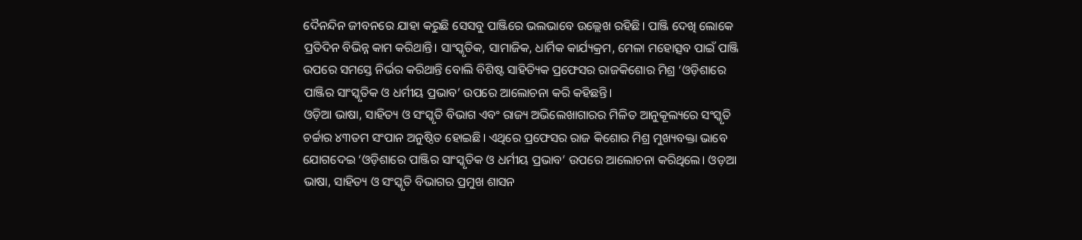ଦୈନନ୍ଦିନ ଜୀବନରେ ଯାହା କରୁଛି ସେସବୁ ପାଞ୍ଜିରେ ଭଲଭାବେ ଉଲ୍ଲେଖ ରହିଛି। ପାଞ୍ଜି ଦେଖି ଲୋକେ ପ୍ରତିଦିନ ବିଭିନ୍ନ କାମ କରିଥାନ୍ତି। ସାଂସ୍କୃତିକ, ସାମାଜିକ, ଧାର୍ମିକ କାର୍ଯ୍ୟକ୍ରମ, ମେଳା ମହୋତ୍ସବ ପାଇଁ ପାଞ୍ଜି ଉପରେ ସମସ୍ତେ ନିର୍ଭର କରିଥାନ୍ତି ବୋଲି ବିଶିଷ୍ଟ ସାହିତ୍ୟିକ ପ୍ରଫେସର ରାଜକିଶୋର ମିଶ୍ର ‘ଓଡ଼ିଶାରେ ପାଞ୍ଜିର ସାଂସ୍କୃତିକ ଓ ଧର୍ମୀୟ ପ୍ରଭାବ’ ଉପରେ ଆଲୋଚନା କରି କହିଛନ୍ତି।
ଓଡ଼ିଆ ଭାଷା, ସାହିତ୍ୟ ଓ ସଂସ୍କୃତି ବିଭାଗ ଏବଂ ରାଜ୍ୟ ଅଭିଲେଖାଗାରର ମିଳିତ ଆନୁକୂଲ୍ୟରେ ସଂସ୍କୃତି ଚର୍ଚ୍ଚାର ୪୩ତମ ସଂପାନ ଅନୁଷ୍ଠିତ ହୋଇଛି। ଏଥିରେ ପ୍ରଫେସର ରାଜ କିଶୋର ମିଶ୍ର ମୁଖ୍ୟବକ୍ତା ଭାବେ ଯୋଗଦେଇ ‘ଓଡ଼ିଶାରେ ପାଞ୍ଜିର ସାଂସ୍କୃତିକ ଓ ଧର୍ମୀୟ ପ୍ରଭାବ’ ଉପରେ ଆଲୋଚନା କରିଥିଲେ। ଓଡ଼ଆ ଭାଷା, ସାହିତ୍ୟ ଓ ସଂସ୍କୃତି ବିଭାଗର ପ୍ରମୁଖ ଶାସନ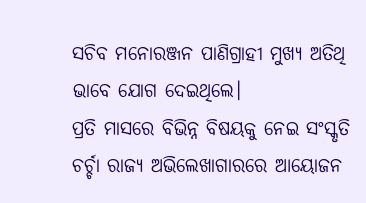ସଚିବ ମନୋରଞ୍ଜନ ପାଣିଗ୍ରାହୀ ମୁଖ୍ୟ ଅତିଥି ଭାବେ ଯୋଗ ଦେଇଥିଲେ।
ପ୍ରତି ମାସରେ ବିଭିନ୍ନ ବିଷୟକୁ ନେଇ ସଂସ୍କୃତି ଚର୍ଚ୍ଚା ରାଜ୍ୟ ଅଭିଲେଖାଗାରରେ ଆୟୋଜନ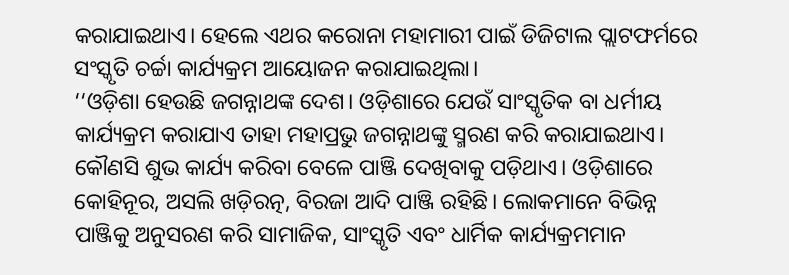କରାଯାଇଥାଏ। ହେଲେ ଏଥର କରୋନା ମହାମାରୀ ପାଇଁ ଡିଜିଟାଲ ପ୍ଲାଟଫର୍ମରେ ସଂସ୍କୃତି ଚର୍ଚ୍ଚା କାର୍ଯ୍ୟକ୍ରମ ଆୟୋଜନ କରାଯାଇଥିଲା।
‘‘ଓଡ଼ିଶା ହେଉଛି ଜଗନ୍ନାଥଙ୍କ ଦେଶ। ଓଡ଼ିଶାରେ ଯେଉଁ ସାଂସ୍କୃତିକ ବା ଧର୍ମୀୟ କାର୍ଯ୍ୟକ୍ରମ କରାଯାଏ ତାହା ମହାପ୍ରଭୁ ଜଗନ୍ନାଥଙ୍କୁ ସ୍ମରଣ କରି କରାଯାଇଥାଏ। କୌଣସି ଶୁଭ କାର୍ଯ୍ୟ କରିବା ବେଳେ ପାଞ୍ଜି ଦେଖିବାକୁ ପଡ଼ିଥାଏ। ଓଡ଼ିଶାରେ କୋହିନୂର, ଅସଲି ଖଡ଼ିରତ୍ନ, ବିରଜା ଆଦି ପାଞ୍ଜି ରହିଛି। ଲୋକମାନେ ବିଭିନ୍ନ ପାଞ୍ଜିକୁ ଅନୁସରଣ କରି ସାମାଜିକ, ସାଂସ୍କୃତି ଏବଂ ଧାର୍ମିକ କାର୍ଯ୍ୟକ୍ରମମାନ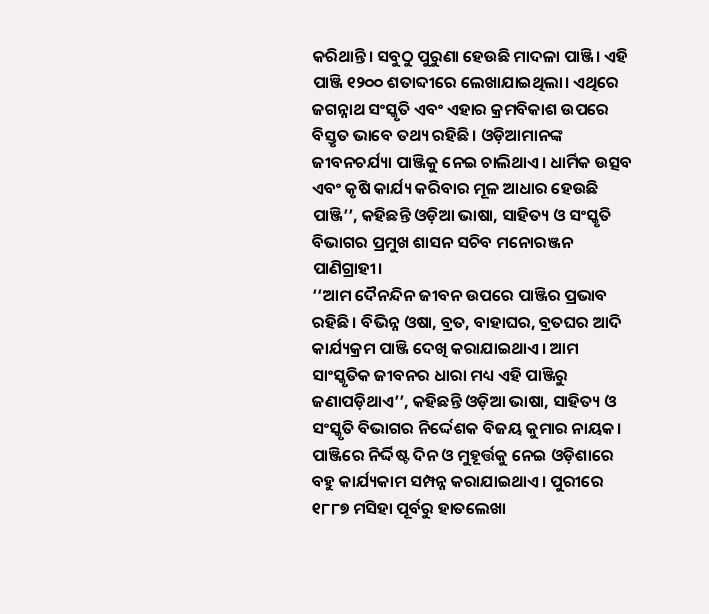କରିଥାନ୍ତି। ସବୁଠୁ ପୁରୁଣା ହେଉଛି ମାଦଳା ପାଞ୍ଜି। ଏହି ପାଞ୍ଜି ୧୨୦୦ ଶତାବ୍ଦୀରେ ଲେଖାଯାଇଥିଲା। ଏଥିରେ ଜଗନ୍ନାଥ ସଂସ୍କୃତି ଏବଂ ଏହାର କ୍ରମବିକାଶ ଉପରେ ବିସ୍ତୃତ ଭାବେ ତଥ୍ୟ ରହିଛି। ଓଡ଼ିଆମାନଙ୍କ ଜୀବନଚର୍ଯ୍ୟା ପାଞ୍ଜିକୁ ନେଇ ଚାଲିଥାଏ। ଧାର୍ମିକ ଉତ୍ସବ ଏବଂ କୃଷି କାର୍ଯ୍ୟ କରିବାର ମୂଳ ଆଧାର ହେଉଛି ପାଞ୍ଜି’’, କହିଛନ୍ତି ଓଡ଼ିଆ ଭାଷା, ସାହିତ୍ୟ ଓ ସଂସ୍କୃତି ବିଭାଗର ପ୍ରମୁଖ ଶାସନ ସଚିବ ମନୋରଞ୍ଜନ ପାଣିଗ୍ରାହୀ।
‘‘ଆମ ଦୈନନ୍ଦିନ ଜୀବନ ଉପରେ ପାଞ୍ଜିର ପ୍ରଭାବ ରହିଛି। ବିଭିନ୍ନ ଓଷା, ବ୍ରତ, ବାହାଘର, ବ୍ରତଘର ଆଦି କାର୍ଯ୍ୟକ୍ରମ ପାଞ୍ଜି ଦେଖି କରାଯାଇଥାଏ। ଆମ ସାଂସ୍କୃତିକ ଜୀବନର ଧାରା ମଧ୍ୟ ଏହି ପାଞ୍ଜିରୁ ଜଣାପଡ଼ିଥାଏ’’, କହିଛନ୍ତି ଓଡ଼ିଆ ଭାଷା, ସାହିତ୍ୟ ଓ ସଂସ୍କୃତି ବିଭାଗର ନିର୍ଦ୍ଦେଶକ ବିଜୟ କୁମାର ନାୟକ।
ପାଞ୍ଜିରେ ନିର୍ଦ୍ଦିଷ୍ଟ ଦିନ ଓ ମୁହୂର୍ତ୍ତକୁ ନେଇ ଓଡ଼ିଶାରେ ବହୁ କାର୍ଯ୍ୟକାମ ସମ୍ପନ୍ନ କରାଯାଇଥାଏ। ପୁରୀରେ ୧୮୮୭ ମସିହା ପୂର୍ବରୁ ହାତଲେଖା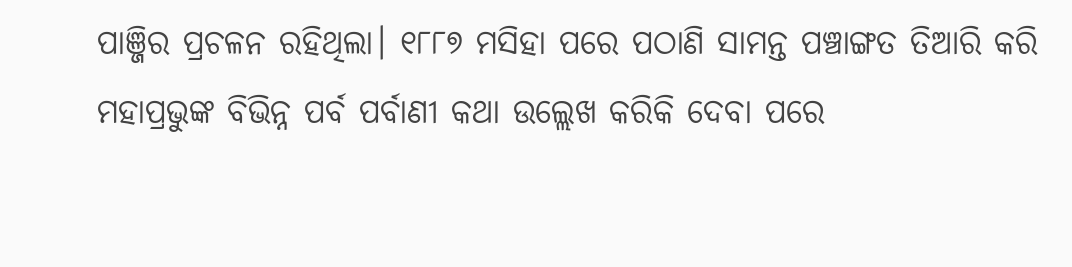ପାଞ୍ଜିର ପ୍ରଚଳନ ରହିଥିଲା। ୧୮୮୭ ମସିହା ପରେ ପଠାଣି ସାମନ୍ତ ପଞ୍ଚାଙ୍ଗତ ତିଆରି କରି ମହାପ୍ରଭୁଙ୍କ ବିଭିନ୍ନ ପର୍ବ ପର୍ବାଣୀ କଥା ଉଲ୍ଲେଖ କରିକି ଦେବା ପରେ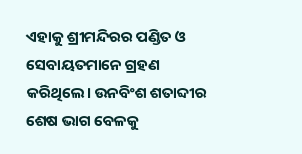ଏହାକୁ ଶ୍ରୀମନ୍ଦିରର ପଣ୍ଡିତ ଓ ସେବାୟତମାନେ ଗ୍ରହଣ କରିଥିଲେ। ଉନବିଂଶ ଶତାବ୍ଦୀର ଶେଷ ଭାଗ ବେଳକୁ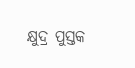କ୍ଷୁଦ୍ର ପୁସ୍ତକ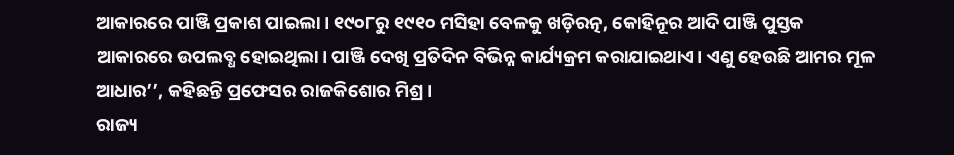ଆକାରରେ ପାଞ୍ଜି ପ୍ରକାଶ ପାଇଲା। ୧୯୦୮ରୁ ୧୯୧୦ ମସିହା ବେଳକୁ ଖଡ଼ିରତ୍ନ, କୋହିନୂର ଆଦି ପାଞ୍ଜି ପୁସ୍ତକ ଆକାରରେ ଉପଲବ୍ଧ ହୋଇଥିଲା। ପାଞ୍ଜି ଦେଖି ପ୍ରତିଦିନ ବିଭିନ୍ନ କାର୍ଯ୍ୟକ୍ରମ କରାଯାଇଥାଏ। ଏଣୁ ହେଉଛି ଆମର ମୂଳ ଆଧାର’’, କହିଛନ୍ତି ପ୍ରଫେସର ରାଜକିଶୋର ମିଶ୍ର।
ରାଜ୍ୟ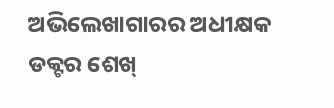ଅଭିଲେଖାଗାରର ଅଧୀକ୍ଷକ ଡକ୍ଟର ଶେଖ୍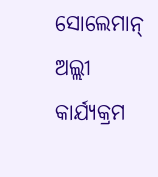ସୋଲେମାନ୍ ଅଲ୍ଲୀ କାର୍ଯ୍ୟକ୍ରମ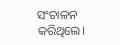ସଂଚାଳନ କରିଥିଲେ।